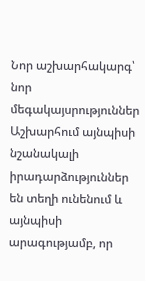Նոր աշխարհակարգ՝ նոր մեգակայսրություններ Աշխարհում այնպիսի նշանակալի իրադարձություններ են տեղի ունենում և այնպիսի արագությամբ, որ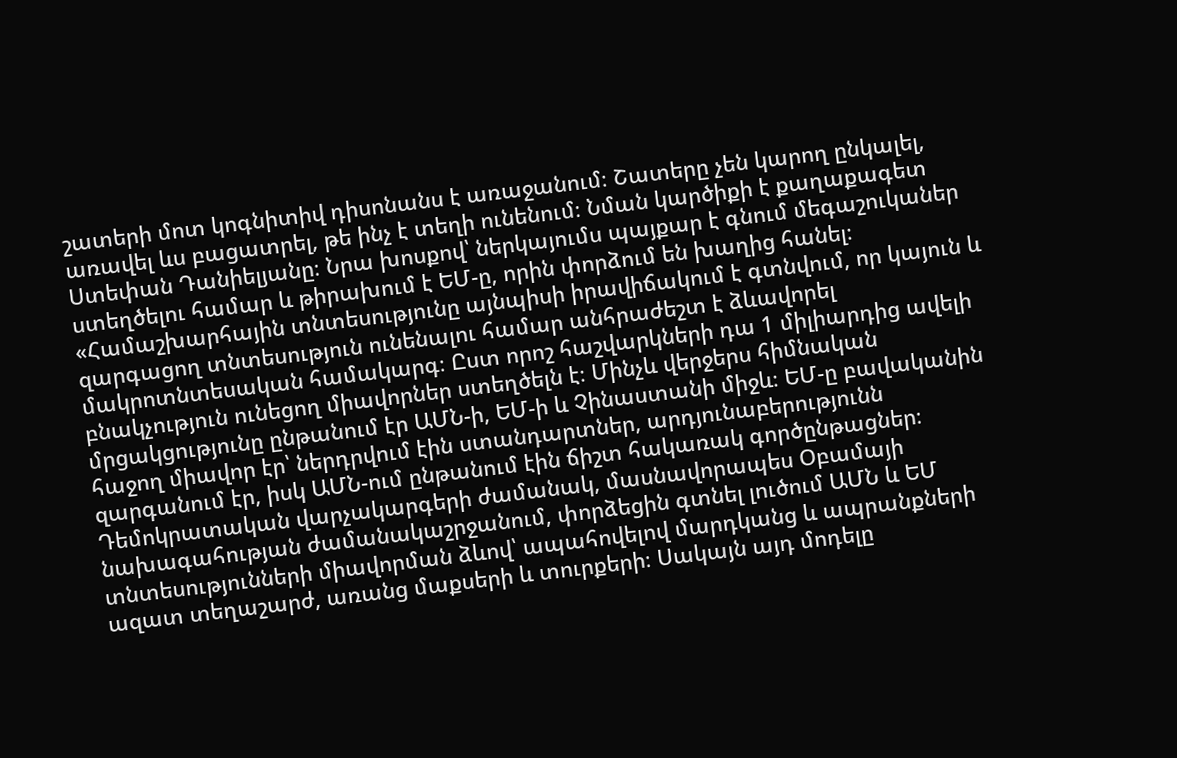շատերի մոտ կոգնիտիվ դիսոնանս է առաջանում։ Շատերը չեն կարող ընկալել, առավել ևս բացատրել, թե ինչ է տեղի ունենում։ Նման կարծիքի է քաղաքագետ Ստեփան Դանիելյանը։ Նրա խոսքով՝ ներկայումս պայքար է գնում մեգաշուկաներ ստեղծելու համար և թիրախում է ԵՄ-ը, որին փորձում են խաղից հանել։ «Համաշխարհային տնտեսությունը այնպիսի իրավիճակում է գտնվում, որ կայուն և զարգացող տնտեսություն ունենալու համար անհրաժեշտ է ձևավորել մակրոտնտեսական համակարգ։ Ըստ որոշ հաշվարկների դա 1 միլիարդից ավելի բնակչություն ունեցող միավորներ ստեղծելն է։ Մինչև վերջերս հիմնական մրցակցությունը ընթանում էր ԱՄՆ-ի, ԵՄ-ի և Չինաստանի միջև։ ԵՄ-ը բավականին հաջող միավոր էր՝ ներդրվում էին ստանդարտներ, արդյունաբերությունն զարգանում էր, իսկ ԱՄՆ-ում ընթանում էին ճիշտ հակառակ գործընթացներ։ Դեմոկրատական վարչակարգերի ժամանակ, մասնավորապես Օբամայի նախագահության ժամանակաշրջանում, փորձեցին գտնել լուծում ԱՄՆ և ԵՄ տնտեսությունների միավորման ձևով՝ ապահովելով մարդկանց և ապրանքների ազատ տեղաշարժ, առանց մաքսերի և տուրքերի։ Սակայն այդ մոդելը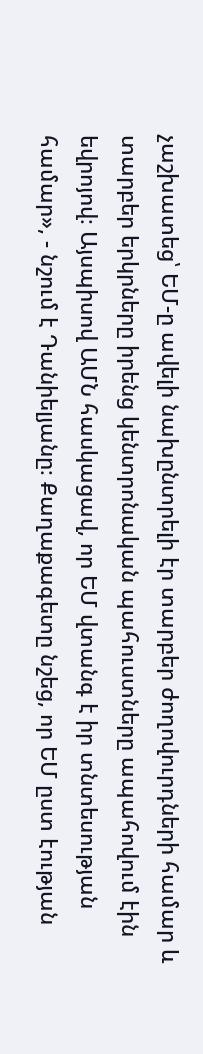չաշխատեց՝ ԵՄ-ը ավելի նախընտրելի էր տարբեր ժողովուրդների համար և տարբեր երկրները իրենց կենտրոնական պահուստները ապահովում էին եվրոյով։ Այսպիսով ԱՄՆ հասկացավ, որ ԵՄ վտանգ է իր տնտեսության համար», - նշում է Դանիելյանը։ Քաղաքագետը նշեց, որ ԵՄ ըստ էության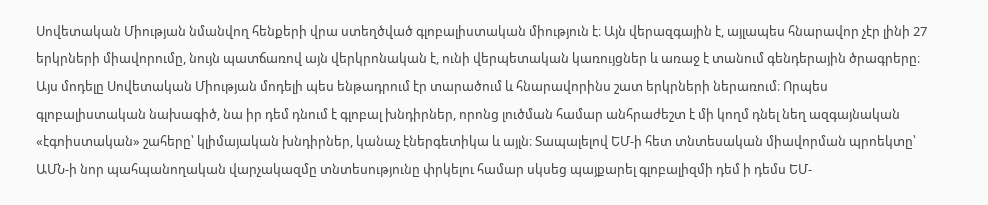Սովետական Միության նմանվող հենքերի վրա ստեղծված գլոբալիստական միություն է։ Այն վերազգային է, այլապես հնարավոր չէր լինի 27 երկրների միավորումը, նույն պատճառով այն վերկրոնական է, ունի վերպետական կառույցներ և առաջ է տանում գենդերային ծրագրերը։ Այս մոդելը Սովետական Միության մոդելի պես ենթադրում էր տարածում և հնարավորինս շատ երկրների ներառում։ Որպես գլոբալիստական նախագիծ, նա իր դեմ դնում է գլոբալ խնդիրներ, որոնց լուծման համար անհրաժեշտ է մի կողմ դնել նեղ ազգայնական «էգոիստական» շահերը՝ կլիմայական խնդիրներ, կանաչ էներգետիկա և այլն։ Տապալելով ԵՄ-ի հետ տնտեսական միավորման պրոեկտը՝ ԱՄՆ-ի նոր պահպանողական վարչակազմը տնտեսությունը փրկելու համար սկսեց պայքարել գլոբալիզմի դեմ ի դեմս ԵՄ-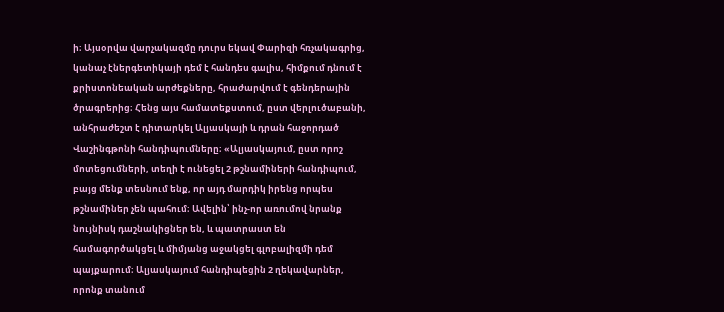ի։ Այսօրվա վարչակազմը դուրս եկավ Փարիզի հռչակագրից, կանաչ էներգետիկայի դեմ է հանդես գալիս, հիմքում դնում է քրիստոնեական արժեքները, հրաժարվում է գենդերային ծրագրերից։ Հենց այս համատեքստում, ըստ վերլուծաբանի, անհրաժեշտ է դիտարկել Ալյասկայի և դրան հաջորդած Վաշինգթոնի հանդիպումները։ «Ալյասկայում, ըստ որոշ մոտեցումների, տեղի է ունեցել 2 թշնամիների հանդիպում, բայց մենք տեսնում ենք, որ այդ մարդիկ իրենց որպես թշնամիներ չեն պահում։ Ավելին՝ ինչ-որ առումով նրանք նույնիսկ դաշնակիցներ են, և պատրաստ են համագործակցել և միմյանց աջակցել գլոբալիզմի դեմ պայքարում։ Ալյասկայում հանդիպեցին 2 ղեկավարներ, որոնք տանում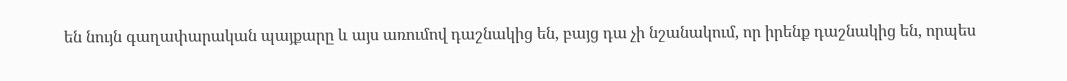են նույն գաղափարական պայքարը և այս առումով դաշնակից են, բայց դա չի նշանակում, որ իրենք դաշնակից են, որպես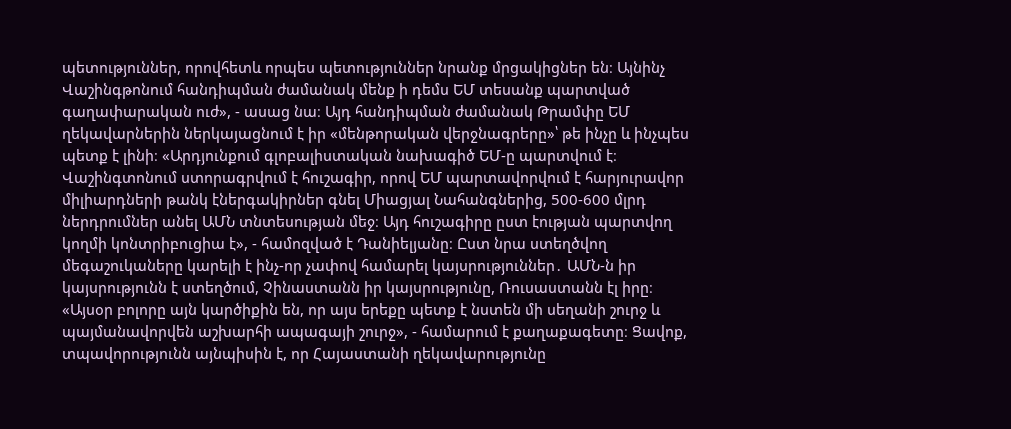պետություններ, որովհետև որպես պետություններ նրանք մրցակիցներ են։ Այնինչ Վաշինգթոնում հանդիպման ժամանակ մենք ի դեմս ԵՄ տեսանք պարտված գաղափարական ուժ», - ասաց նա։ Այդ հանդիպման ժամանակ Թրամփը ԵՄ ղեկավարներին ներկայացնում է իր «մենթորական վերջնագրերը»՝ թե ինչը և ինչպես պետք է լինի։ «Արդյունքում գլոբալիստական նախագիծ ԵՄ-ը պարտվում է։ Վաշինգտոնում ստորագրվում է հուշագիր, որով ԵՄ պարտավորվում է հարյուրավոր միլիարդների թանկ էներգակիրներ գնել Միացյալ Նահանգներից, 500-600 մլրդ ներդրումներ անել ԱՄՆ տնտեսության մեջ։ Այդ հուշագիրը ըստ էության պարտվող կողմի կոնտրիբուցիա է», - համոզված է Դանիելյանը։ Ըստ նրա ստեղծվող մեգաշուկաները կարելի է ինչ-որ չափով համարել կայսրություններ․ ԱՄՆ-ն իր կայսրությունն է ստեղծում, Չինաստանն իր կայսրությունը, Ռուսաստանն էլ իրը։ «Այսօր բոլորը այն կարծիքին են, որ այս երեքը պետք է նստեն մի սեղանի շուրջ և պայմանավորվեն աշխարհի ապագայի շուրջ», - համարում է քաղաքագետը։ Ցավոք, տպավորությունն այնպիսին է, որ Հայաստանի ղեկավարությունը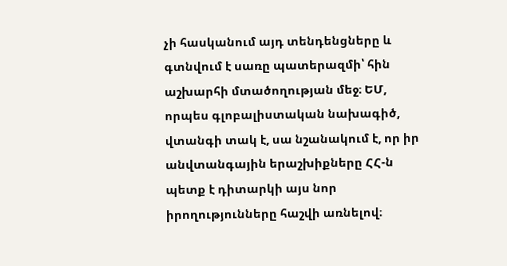չի հասկանում այդ տենդենցները և գտնվում է սառը պատերազմի՝ հին աշխարհի մտածողության մեջ։ ԵՄ, որպես գլոբալիստական նախագիծ, վտանգի տակ է, սա նշանակում է, որ իր անվտանգային երաշխիքները ՀՀ-ն պետք է դիտարկի այս նոր իրողությունները հաշվի առնելով։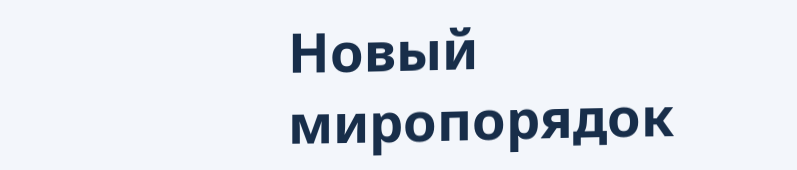Новый миропорядок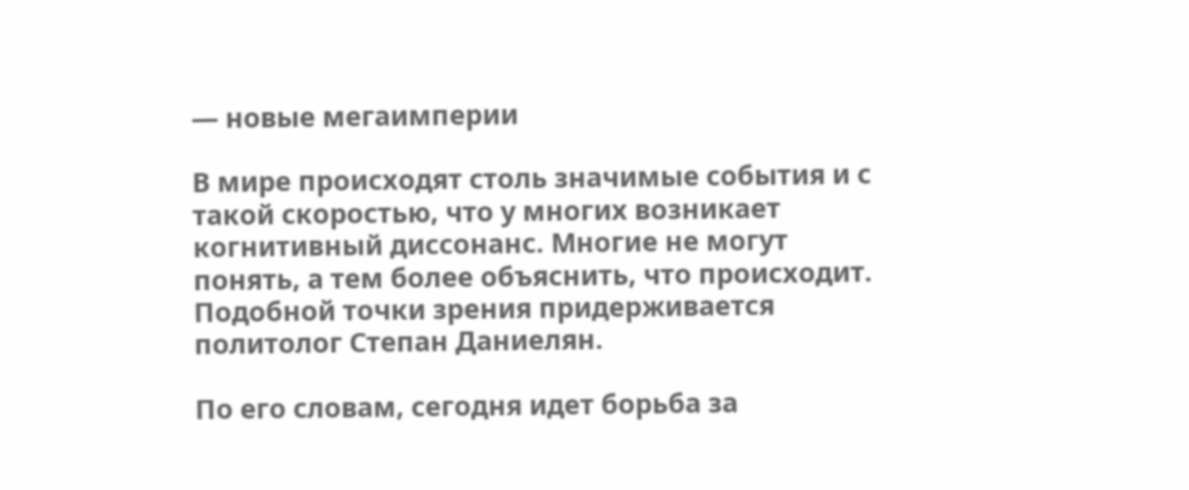— новые мегаимперии

В мире происходят столь значимые события и с такой скоростью, что у многих возникает когнитивный диссонанс. Многие не могут понять, а тем более объяснить, что происходит. Подобной точки зрения придерживается политолог Степан Даниелян.

По его словам, сегодня идет борьба за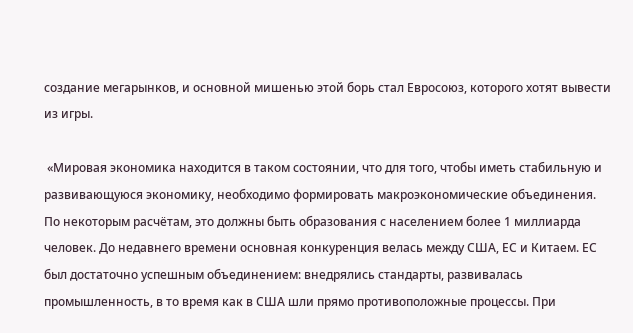создание мегарынков, и основной мишенью этой борь стал Евросоюз, которого хотят вывести из игры.

 «Мировая экономика находится в таком состоянии, что для того, чтобы иметь стабильную и развивающуюся экономику, необходимо формировать макроэкономические объединения. По некоторым расчётам, это должны быть образования с населением более 1 миллиарда человек. До недавнего времени основная конкуренция велась между США, ЕС и Китаем. ЕС был достаточно успешным объединением: внедрялись стандарты, развивалась промышленность, в то время как в США шли прямо противоположные процессы. При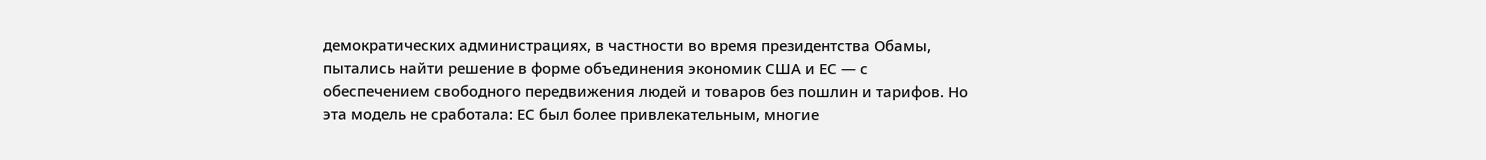демократических администрациях, в частности во время президентства Обамы, пытались найти решение в форме объединения экономик США и ЕС — с обеспечением свободного передвижения людей и товаров без пошлин и тарифов. Но эта модель не сработала: ЕС был более привлекательным, многие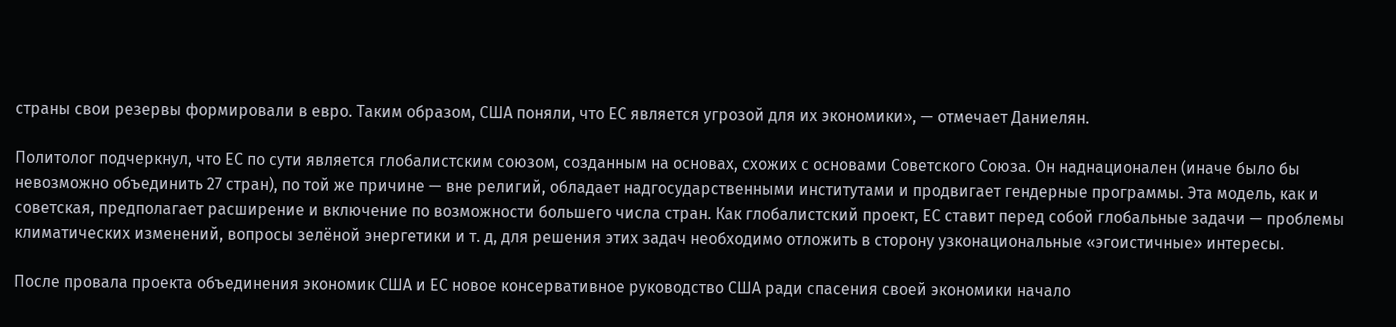страны свои резервы формировали в евро. Таким образом, США поняли, что ЕС является угрозой для их экономики», — отмечает Даниелян.

Политолог подчеркнул, что ЕС по сути является глобалистским союзом, созданным на основах, схожих с основами Советского Союза. Он наднационален (иначе было бы невозможно объединить 27 стран), по той же причине — вне религий, обладает надгосударственными институтами и продвигает гендерные программы. Эта модель, как и советская, предполагает расширение и включение по возможности большего числа стран. Как глобалистский проект, ЕС ставит перед собой глобальные задачи — проблемы климатических изменений, вопросы зелёной энергетики и т. д, для решения этих задач необходимо отложить в сторону узконациональные «эгоистичные» интересы.

После провала проекта объединения экономик США и ЕС новое консервативное руководство США ради спасения своей экономики начало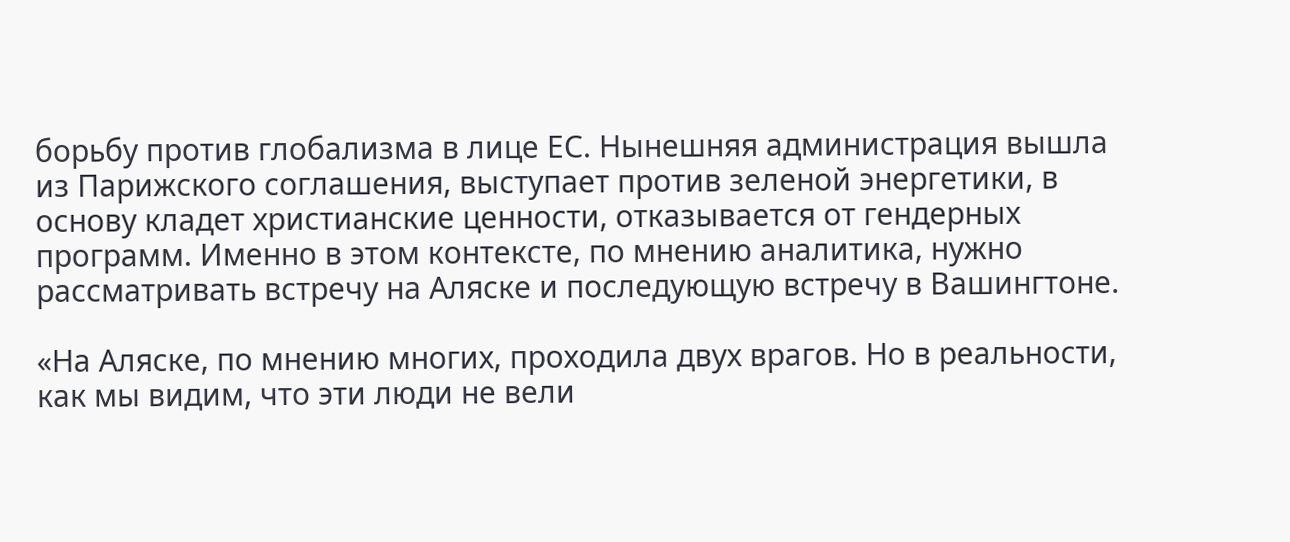борьбу против глобализма в лице ЕС. Нынешняя администрация вышла из Парижского соглашения, выступает против зеленой энергетики, в основу кладет христианские ценности, отказывается от гендерных программ. Именно в этом контексте, по мнению аналитика, нужно рассматривать встречу на Аляске и последующую встречу в Вашингтоне.

«На Аляске, по мнению многих, проходила двух врагов. Но в реальности, как мы видим, что эти люди не вели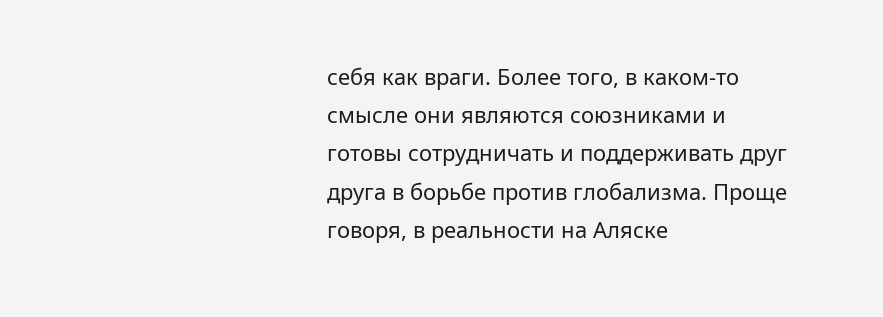себя как враги. Более того, в каком-то смысле они являются союзниками и готовы сотрудничать и поддерживать друг друга в борьбе против глобализма. Проще говоря, в реальности на Аляске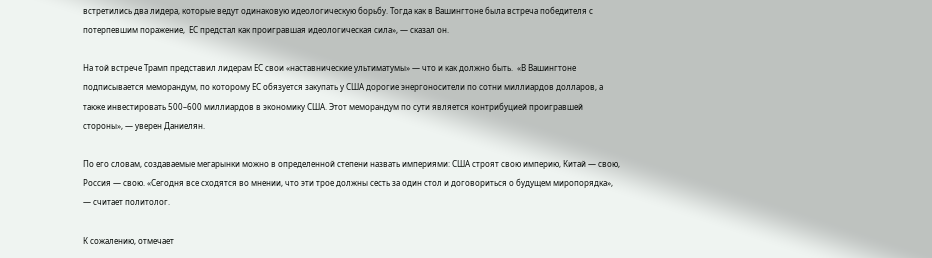встретились два лидера, которые ведут одинаковую идеологическую борьбу. Тогда как в Вашингтоне была встреча победителя с потерпевшим поражение,  ЕС предстал как проигравшая идеологическая сила», — сказал он.

На той встрече Трамп представил лидерам ЕС свои «наставнические ультиматумы» — что и как должно быть.  «В Вашингтоне подписывается меморандум, по которому ЕС обязуется закупать у США дорогие энергоносители по сотни миллиардов долларов, а также инвестировать 500–600 миллиардов в экономику США. Этот меморандум по сути является контрибуцией проигравшей стороны», — уверен Даниелян.

По его словам, создаваемые мегарынки можно в определенной степени назвать империями: США строят свою империю, Китай — свою, Россия — свою. «Сегодня все сходятся во мнении, что эти трое должны сесть за один стол и договориться о будущем миропорядка», — считает политолог.

К сожалению, отмечает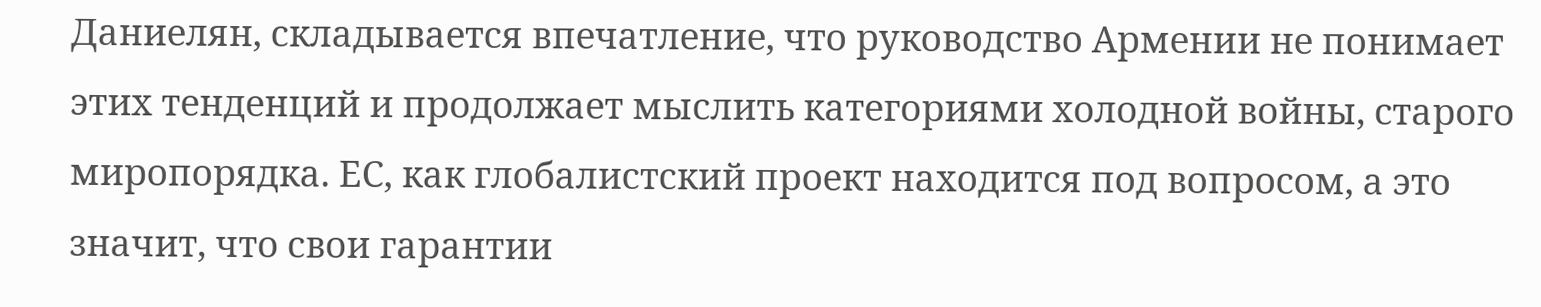Даниелян, складывается впечатление, что руководство Армении не понимает этих тенденций и продолжает мыслить категориями холодной войны, старого миропорядка. ЕС, как глобалистский проект находится под вопросом, а это значит, что свои гарантии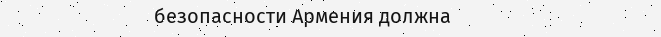безопасности Армения должна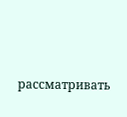рассматривать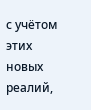с учётом этих новых реалий,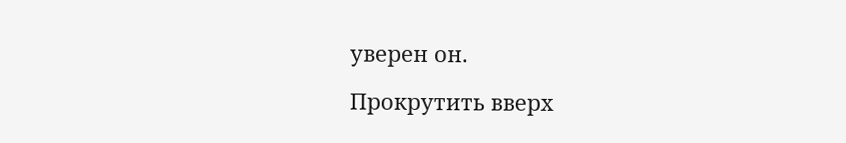уверен он.

Прокрутить вверх